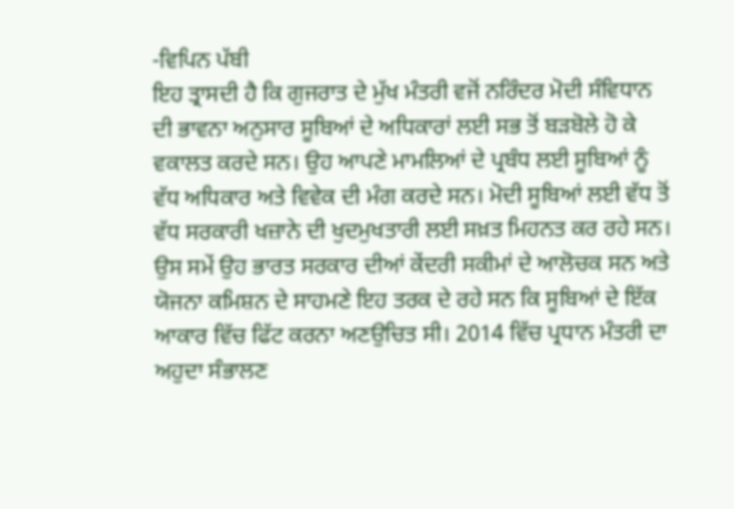-ਵਿਪਿਨ ਪੱਬੀ
ਇਹ ਤ੍ਰਾਸਦੀ ਹੈ ਕਿ ਗੁਜਰਾਤ ਦੇ ਮੁੱਖ ਮੰਤਰੀ ਵਜੋਂ ਨਰਿੰਦਰ ਮੋਦੀ ਸੰਵਿਧਾਨ ਦੀ ਭਾਵਨਾ ਅਨੁਸਾਰ ਸੂਬਿਆਂ ਦੇ ਅਧਿਕਾਰਾਂ ਲਈ ਸਭ ਤੋਂ ਬੜਬੋਲੇ ਹੋ ਕੇ ਵਕਾਲਤ ਕਰਦੇ ਸਨ। ਉਹ ਆਪਣੇ ਮਾਮਲਿਆਂ ਦੇ ਪ੍ਰਬੰਧ ਲਈ ਸੂਬਿਆਂ ਨੂੰ ਵੱਧ ਅਧਿਕਾਰ ਅਤੇ ਵਿਵੇਕ ਦੀ ਮੰਗ ਕਰਦੇ ਸਨ। ਮੋਦੀ ਸੂਬਿਆਂ ਲਈ ਵੱਧ ਤੋਂ ਵੱਧ ਸਰਕਾਰੀ ਖਜ਼ਾਨੇ ਦੀ ਖੁਦਮੁਖਤਾਰੀ ਲਈ ਸਖ਼ਤ ਮਿਹਨਤ ਕਰ ਰਹੇ ਸਨ। ਉਸ ਸਮੇਂ ਉਹ ਭਾਰਤ ਸਰਕਾਰ ਦੀਆਂ ਕੇਂਦਰੀ ਸਕੀਮਾਂ ਦੇ ਆਲੋਚਕ ਸਨ ਅਤੇ ਯੋਜਨਾ ਕਮਿਸ਼ਨ ਦੇ ਸਾਹਮਣੇ ਇਹ ਤਰਕ ਦੇ ਰਹੇ ਸਨ ਕਿ ਸੂਬਿਆਂ ਦੇ ਇੱਕ ਆਕਾਰ ਵਿੱਚ ਫਿੱਟ ਕਰਨਾ ਅਣਉਚਿਤ ਸੀ। 2014 ਵਿੱਚ ਪ੍ਰਧਾਨ ਮੰਤਰੀ ਦਾ ਅਹੁਦਾ ਸੰਭਾਲਣ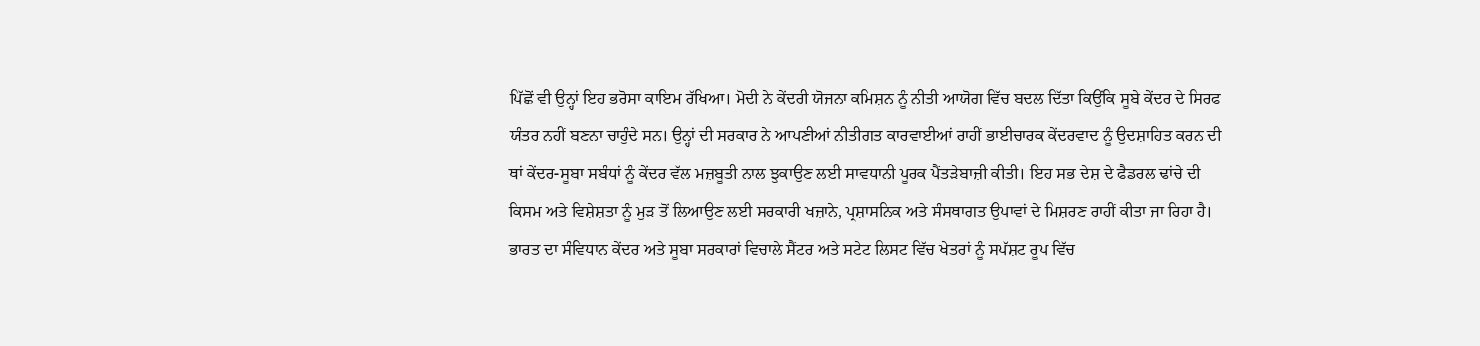ਪਿੱਛੋਂ ਵੀ ਉਨ੍ਹਾਂ ਇਹ ਭਰੋਸਾ ਕਾਇਮ ਰੱਖਿਆ। ਮੋਦੀ ਨੇ ਕੇਂਦਰੀ ਯੋਜਨਾ ਕਮਿਸ਼ਨ ਨੂੰ ਨੀਤੀ ਆਯੋਗ ਵਿੱਚ ਬਦਲ ਦਿੱਤਾ ਕਿਉਂਕਿ ਸੂਬੇ ਕੇਂਦਰ ਦੇ ਸਿਰਫ ਯੰਤਰ ਨਹੀਂ ਬਣਨਾ ਚਾਹੁੰਦੇ ਸਨ। ਉਨ੍ਹਾਂ ਦੀ ਸਰਕਾਰ ਨੇ ਆਪਣੀਆਂ ਨੀਤੀਗਤ ਕਾਰਵਾਈਆਂ ਰਾਹੀਂ ਭਾਈਚਾਰਕ ਕੇਂਦਰਵਾਦ ਨੂੰ ਉਦਸ਼ਾਹਿਤ ਕਰਨ ਦੀ ਥਾਂ ਕੇਂਦਰ-ਸੂਬਾ ਸਬੰਧਾਂ ਨੂੰ ਕੇਂਦਰ ਵੱਲ ਮਜ਼ਬੂਤੀ ਨਾਲ ਝੁਕਾਉਣ ਲਈ ਸਾਵਧਾਨੀ ਪੂਰਕ ਪੈਂਤੜੇਬਾਜ਼ੀ ਕੀਤੀ। ਇਹ ਸਭ ਦੇਸ਼ ਦੇ ਫੈਡਰਲ ਢਾਂਚੇ ਦੀ ਕਿਸਮ ਅਤੇ ਵਿਸ਼ੇਸ਼ਤਾ ਨੂੰ ਮੁੜ ਤੋਂ ਲਿਆਉਣ ਲਈ ਸਰਕਾਰੀ ਖਜ਼ਾਨੇ, ਪ੍ਰਸ਼ਾਸਨਿਕ ਅਤੇ ਸੰਸਥਾਗਤ ਉਪਾਵਾਂ ਦੇ ਮਿਸ਼ਰਣ ਰਾਹੀਂ ਕੀਤਾ ਜਾ ਰਿਹਾ ਹੈ।
ਭਾਰਤ ਦਾ ਸੰਵਿਧਾਨ ਕੇਂਦਰ ਅਤੇ ਸੂਬਾ ਸਰਕਾਰਾਂ ਵਿਚਾਲੇ ਸੈਂਟਰ ਅਤੇ ਸਟੇਟ ਲਿਸਟ ਵਿੱਚ ਖੇਤਰਾਂ ਨੂੰ ਸਪੱਸ਼ਟ ਰੂਪ ਵਿੱਚ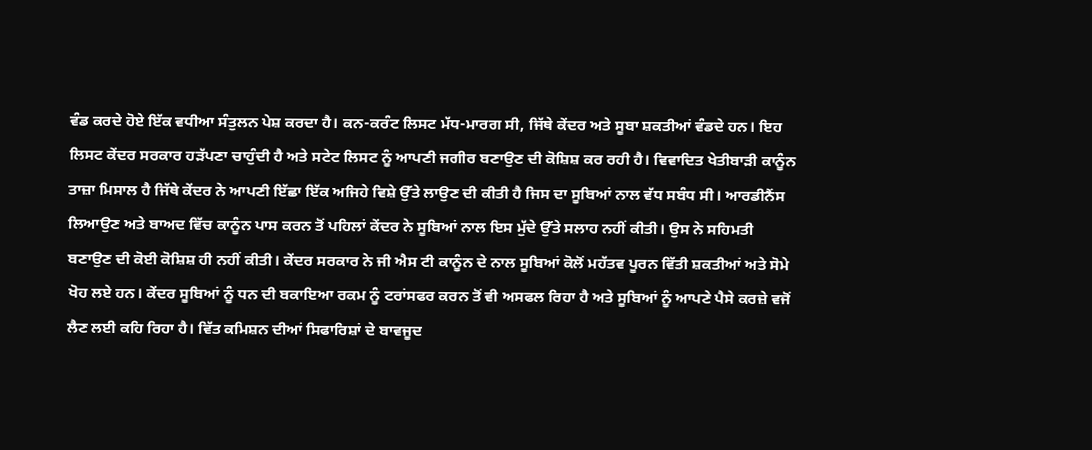ਵੰਡ ਕਰਦੇ ਹੋਏ ਇੱਕ ਵਧੀਆ ਸੰਤੁਲਨ ਪੇਸ਼ ਕਰਦਾ ਹੈ। ਕਨ-ਕਰੰਟ ਲਿਸਟ ਮੱਧ-ਮਾਰਗ ਸੀ, ਜਿੱਥੇ ਕੇਂਦਰ ਅਤੇ ਸੂਬਾ ਸ਼ਕਤੀਆਂ ਵੰਡਦੇ ਹਨ। ਇਹ ਲਿਸਟ ਕੇਂਦਰ ਸਰਕਾਰ ਹੜੱਪਣਾ ਚਾਹੁੰਦੀ ਹੈ ਅਤੇ ਸਟੇਟ ਲਿਸਟ ਨੂੰ ਆਪਣੀ ਜਗੀਰ ਬਣਾਉਣ ਦੀ ਕੋਸ਼ਿਸ਼ ਕਰ ਰਹੀ ਹੈ। ਵਿਵਾਦਿਤ ਖੇਤੀਬਾੜੀ ਕਾਨੂੰਨ ਤਾਜ਼ਾ ਮਿਸਾਲ ਹੈ ਜਿੱਥੇ ਕੇਂਦਰ ਨੇ ਆਪਣੀ ਇੱਛਾ ਇੱਕ ਅਜਿਹੇ ਵਿਸ਼ੇ ਉੱਤੇ ਲਾਉਣ ਦੀ ਕੀਤੀ ਹੈ ਜਿਸ ਦਾ ਸੂਬਿਆਂ ਨਾਲ ਵੱਧ ਸਬੰਧ ਸੀ। ਆਰਡੀਨੈਂਸ ਲਿਆਉਣ ਅਤੇ ਬਾਅਦ ਵਿੱਚ ਕਾਨੂੰਨ ਪਾਸ ਕਰਨ ਤੋਂ ਪਹਿਲਾਂ ਕੇਂਦਰ ਨੇ ਸੂਬਿਆਂ ਨਾਲ ਇਸ ਮੁੱਦੇ ਉੱਤੇ ਸਲਾਹ ਨਹੀਂ ਕੀਤੀ। ਉਸ ਨੇ ਸਹਿਮਤੀ ਬਣਾਉਣ ਦੀ ਕੋਈ ਕੋਸ਼ਿਸ਼ ਹੀ ਨਹੀਂ ਕੀਤੀ। ਕੇਂਦਰ ਸਰਕਾਰ ਨੇ ਜੀ ਐਸ ਟੀ ਕਾਨੂੰਨ ਦੇ ਨਾਲ ਸੂਬਿਆਂ ਕੋਲੋਂ ਮਹੱਤਵ ਪੂਰਨ ਵਿੱਤੀ ਸ਼ਕਤੀਆਂ ਅਤੇ ਸੋਮੇ ਖੋਹ ਲਏ ਹਨ। ਕੇਂਦਰ ਸੂਬਿਆਂ ਨੂੰ ਧਨ ਦੀ ਬਕਾਇਆ ਰਕਮ ਨੂੰ ਟਰਾਂਸਫਰ ਕਰਨ ਤੋਂ ਵੀ ਅਸਫਲ ਰਿਹਾ ਹੈ ਅਤੇ ਸੂਬਿਆਂ ਨੂੰ ਆਪਣੇ ਪੈਸੇ ਕਰਜ਼ੇ ਵਜੋਂ ਲੈਣ ਲਈ ਕਹਿ ਰਿਹਾ ਹੈ। ਵਿੱਤ ਕਮਿਸ਼ਨ ਦੀਆਂ ਸਿਫਾਰਿਸ਼ਾਂ ਦੇ ਬਾਵਜੂਦ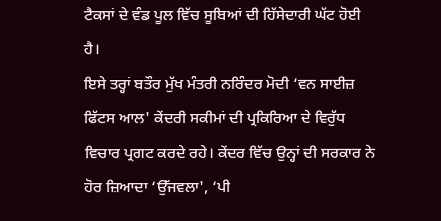ਟੈਕਸਾਂ ਦੇ ਵੰਡ ਪੂਲ ਵਿੱਚ ਸੂਬਿਆਂ ਦੀ ਹਿੱਸੇਦਾਰੀ ਘੱਟ ਹੋਈ ਹੈ।
ਇਸੇ ਤਰ੍ਹਾਂ ਬਤੌਰ ਮੁੱਖ ਮੰਤਰੀ ਨਰਿੰਦਰ ਮੋਦੀ ‘ਵਨ ਸਾਈਜ਼ ਫਿੱਟਸ ਆਲ' ਕੇਂਦਰੀ ਸਕੀਮਾਂ ਦੀ ਪ੍ਰਕਿਰਿਆ ਦੇ ਵਿਰੁੱਧ ਵਿਚਾਰ ਪ੍ਰਗਟ ਕਰਦੇ ਰਹੇ। ਕੇਂਦਰ ਵਿੱਚ ਉਨ੍ਹਾਂ ਦੀ ਸਰਕਾਰ ਨੇ ਹੋਰ ਜ਼ਿਆਦਾ ‘ਉੱਜਵਲਾ', ‘ਪੀ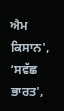ਐਮ ਕਿਸਾਨ', ‘ਸਵੱਛ ਭਾਰਤ',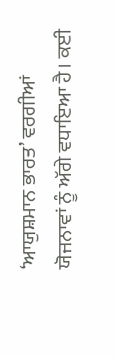‘ਆਯੁਸ਼ਮਾਨ ਭਾਰਤ’ ਵਰਗੀਆਂ ਯੋਜਨਾਵਾਂ ਨੂੰ ਅੱਗੇ ਵਧਾਇਆ ਹੈ। ਕਈ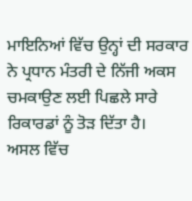ਮਾਇਨਿਆਂ ਵਿੱਚ ਉਨ੍ਹਾਂ ਦੀ ਸਰਕਾਰ ਨੇ ਪ੍ਰਧਾਨ ਮੰਤਰੀ ਦੇ ਨਿੱਜੀ ਅਕਸ ਚਮਕਾਉਣ ਲਈ ਪਿਛਲੇ ਸਾਰੇ ਰਿਕਾਰਡਾਂ ਨੂੰ ਤੋੜ ਦਿੱਤਾ ਹੈ।
ਅਸਲ ਵਿੱਚ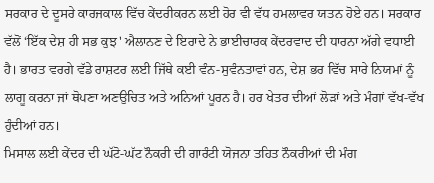ਸਰਕਾਰ ਦੇ ਦੂਸਰੇ ਕਾਰਜਕਾਲ ਵਿੱਚ ਕੇਂਦਰੀਕਰਨ ਲਈ ਹੋਰ ਵੀ ਵੱਧ ਹਮਲਾਵਰ ਯਤਨ ਹੋਏ ਹਨ। ਸਰਕਾਰ ਵੱਲੋਂ ‘ਇੱਕ ਦੇਸ਼ ਹੀ ਸਭ ਕੁਝ' ਐਲਾਨਣ ਦੇ ਇਰਾਦੇ ਨੇ ਭਾਈਚਾਰਕ ਕੇਂਦਰਵਾਦ ਦੀ ਧਾਰਨਾ ਅੱਗੇ ਵਧਾਈ ਹੈ। ਭਾਰਤ ਵਰਗੇ ਵੱਡੇ ਰਾਸ਼ਟਰ ਲਈ ਜਿੱਥੇ ਕਈ ਵੰਨ-ਸੁਵੰਨਤਾਵਾਂ ਹਨ, ਦੇਸ਼ ਭਰ ਵਿੱਚ ਸਾਰੇ ਨਿਯਮਾਂ ਨੂੰ ਲਾਗੂ ਕਰਨਾ ਜਾਂ ਥੋਪਣਾ ਅਣਉਚਿਤ ਅਤੇ ਅਨਿਆਂ ਪੂਰਨ ਹੈ। ਹਰ ਖੇਤਰ ਦੀਆਂ ਲੋੜਾਂ ਅਤੇ ਮੰਗਾਂ ਵੱਖ-ਵੱਖ ਹੁੰਦੀਆਂ ਹਨ।
ਮਿਸਾਲ ਲਈ ਕੇਂਦਰ ਦੀ ਘੱਟੋ-ਘੱਟ ਨੌਕਰੀ ਦੀ ਗਾਰੰਟੀ ਯੋਜਨਾ ਤਹਿਤ ਨੌਕਰੀਆਂ ਦੀ ਮੰਗ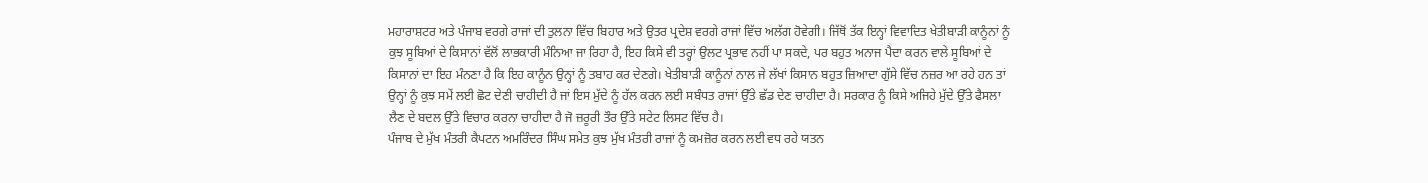ਮਹਾਰਾਸ਼ਟਰ ਅਤੇ ਪੰਜਾਬ ਵਰਗੇ ਰਾਜਾਂ ਦੀ ਤੁਲਨਾ ਵਿੱਚ ਬਿਹਾਰ ਅਤੇ ਉਤਰ ਪ੍ਰਦੇਸ਼ ਵਰਗੇ ਰਾਜਾਂ ਵਿੱਚ ਅਲੱਗ ਹੋਵੇਗੀ। ਜਿੱਥੋਂ ਤੱਕ ਇਨ੍ਹਾਂ ਵਿਵਾਦਿਤ ਖੇਤੀਬਾੜੀ ਕਾਨੂੰਨਾਂ ਨੂੰ ਕੁਝ ਸੂਬਿਆਂ ਦੇ ਕਿਸਾਨਾਂ ਵੱਲੋਂ ਲਾਭਕਾਰੀ ਮੰਨਿਆ ਜਾ ਰਿਹਾ ਹੈ, ਇਹ ਕਿਸੇ ਵੀ ਤਰ੍ਹਾਂ ਉਲਟ ਪ੍ਰਭਾਵ ਨਹੀਂ ਪਾ ਸਕਦੇ, ਪਰ ਬਹੁਤ ਅਨਾਜ ਪੈਦਾ ਕਰਨ ਵਾਲੇ ਸੂਬਿਆਂ ਦੇ ਕਿਸਾਨਾਂ ਦਾ ਇਹ ਮੰਨਣਾ ਹੈ ਕਿ ਇਹ ਕਾਨੂੰਨ ਉਨ੍ਹਾਂ ਨੂੰ ਤਬਾਹ ਕਰ ਦੇਣਗੇ। ਖੇਤੀਬਾੜੀ ਕਾਨੂੰਨਾਂ ਨਾਲ ਜੇ ਲੱਖਾਂ ਕਿਸਾਨ ਬਹੁਤ ਜ਼ਿਆਦਾ ਗੁੱਸੇ ਵਿੱਚ ਨਜ਼ਰ ਆ ਰਹੇ ਹਨ ਤਾਂ ਉਨ੍ਹਾਂ ਨੂੰ ਕੁਝ ਸਮੇਂ ਲਈ ਛੋਟ ਦੇਣੀ ਚਾਹੀਦੀ ਹੈ ਜਾਂ ਇਸ ਮੁੱਦੇ ਨੂੰ ਹੱਲ ਕਰਨ ਲਈ ਸਬੰਧਤ ਰਾਜਾਂ ਉੱਤੇ ਛੱਡ ਦੇਣ ਚਾਹੀਦਾ ਹੈ। ਸਰਕਾਰ ਨੂੰ ਕਿਸੇ ਅਜਿਹੇ ਮੁੱਦੇ ਉੱਤੇ ਫੈਸਲਾ ਲੈਣ ਦੇ ਬਦਲ ਉੱਤੇ ਵਿਚਾਰ ਕਰਨਾ ਚਾਹੀਦਾ ਹੈ ਜੋ ਜ਼ਰੂਰੀ ਤੌਰ ਉੱਤੇ ਸਟੇਟ ਲਿਸਟ ਵਿੱਚ ਹੈ।
ਪੰਜਾਬ ਦੇ ਮੁੱਖ ਮੰਤਰੀ ਕੈਪਟਨ ਅਮਰਿੰਦਰ ਸਿੰਘ ਸਮੇਤ ਕੁਝ ਮੁੱਖ ਮੰਤਰੀ ਰਾਜਾਂ ਨੂੰ ਕਮਜ਼ੋਰ ਕਰਨ ਲਈ ਵਧ ਰਹੇ ਯਤਨ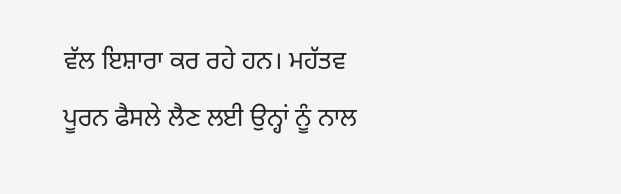ਵੱਲ ਇਸ਼ਾਰਾ ਕਰ ਰਹੇ ਹਨ। ਮਹੱਤਵ ਪੂਰਨ ਫੈਸਲੇ ਲੈਣ ਲਈ ਉਨ੍ਹਾਂ ਨੂੰ ਨਾਲ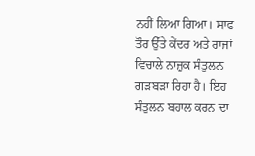ਨਹੀਂ ਲਿਆ ਗਿਆ। ਸਾਫ ਤੌਰ ਉੱਤੇ ਕੇਂਦਰ ਅਤੇ ਰਾਜਾਂ ਵਿਚਾਲੇ ਨਾਜ਼ੁਕ ਸੰਤੁਲਨ ਗੜਬੜਾ ਰਿਹਾ ਹੈ। ਇਹ ਸੰਤੁਲਨ ਬਹਾਲ ਕਰਨ ਦਾ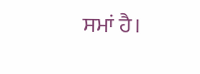ਸਮਾਂ ਹੈ।